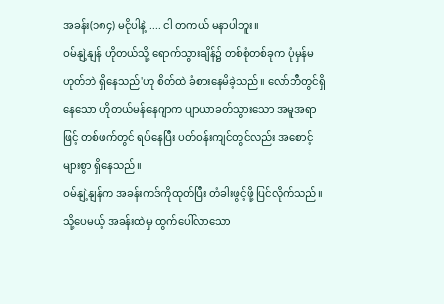အခန်း(၁၈၄) မငိုပါနဲ့ .... ငါ တကယ် မနာပါဘူး။
ဝမ်နျဲ့နျန် ဟိုတယ်သို့ ရောက်သွားချိန်၌ တစ်စုံတစ်ခုက ပုံမှန်မဟုတ်ဘဲ ရှိနေသည်'ဟု စိတ်ထဲ ခံစားနေမိခဲ့သည်။ လော်ဘီတွင်ရှိနေသော ဟိုတယ်မန်နေဂျာက ပျာယာခတ်သွားသော အမူအရာဖြင့် တစ်ဖက်တွင် ရပ်နေပြီး ပတ်ဝန်းကျင်တွင်လည်း အစောင့်များစွာ ရှိနေသည်။
ဝမ်နျဲ့နျန်က အခန်းကဒ်ကိုထုတ်ပြီး တံခါးဖွင့်ဖို့ ပြင်လိုက်သည်။ သို့ပေမယ့် အခန်းထဲမှ ထွက်ပေါ်လာသော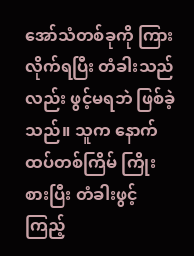အော်သံတစ်ခုကို ကြားလိုက်ရပြီး တံခါးသည်လည်း ဖွင့်မရဘဲ ဖြစ်ခဲ့သည်။ သူက နောက်ထပ်တစ်ကြိမ် ကြိုးစားပြီး တံခါးဖွင့်ကြည့်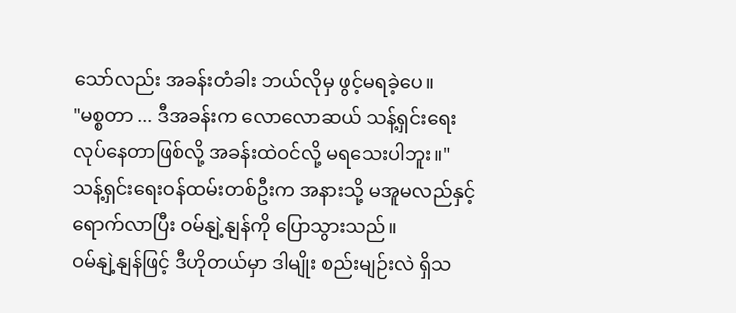သော်လည်း အခန်းတံခါး ဘယ်လိုမှ ဖွင့်မရခဲ့ပေ။
"မစ္စတာ ... ဒီအခန်းက လောလောဆယ် သန့်ရှင်းရေးလုပ်နေတာဖြစ်လို့ အခန်းထဲဝင်လို့ မရသေးပါဘူး။" သန့်ရှင်းရေးဝန်ထမ်းတစ်ဦးက အနားသို့ မအူမလည်နှင့် ရောက်လာပြီး ဝမ်နျဲ့နျန်ကို ပြောသွားသည်။
ဝမ်နျဲ့နျန်ဖြင့် ဒီဟိုတယ်မှာ ဒါမျိုး စည်းမျဉ်းလဲ ရှိသ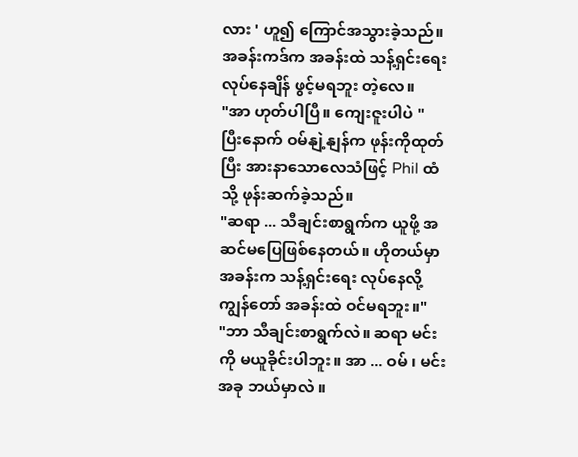လား ' ဟူ၍ ကြောင်အသွားခဲ့သည်။ အခန်းကဒ်က အခန်းထဲ သန့်ရှင်းရေး လုပ်နေချိန် ဖွင့်မရဘူး တဲ့လေ။
"အာ ဟုတ်ပါပြီ။ ကျေးဇူးပါပဲ "
ပြီးနောက် ဝမ်နျဲ့နျန်က ဖုန်းကိုထုတ်ပြီး အားနာသောလေသံဖြင့် Phil ထံသို့ ဖုန်းဆက်ခဲ့သည်။
"ဆရာ ... သီချင်းစာရွက်က ယူဖို့ အဆင်မပြေဖြစ်နေတယ်။ ဟိုတယ်မှာ အခန်းက သန့်ရှင်းရေး လုပ်နေလို့ ကျွန်တော် အခန်းထဲ ဝင်မရဘူး။"
"ဘာ သီချင်းစာရွက်လဲ။ ဆရာ မင်းကို မယူခိုင်းပါဘူး။ အာ ... ဝမ် ၊ မင်း အခု ဘယ်မှာလဲ ။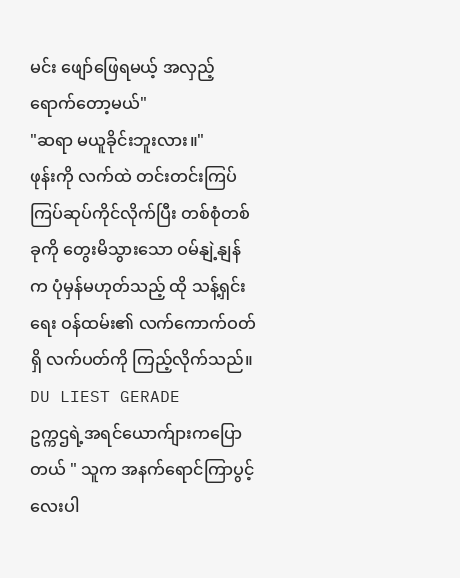မင်း ဖျော်ဖြေရမယ့် အလှည့် ရောက်တော့မယ်"
"ဆရာ မယူခိုင်းဘူးလား။"
ဖုန်းကို လက်ထဲ တင်းတင်းကြပ်ကြပ်ဆုပ်ကိုင်လိုက်ပြီး တစ်စုံတစ်ခုကို တွေးမိသွားသော ဝမ်နျဲ့နျန်က ပုံမှန်မဟုတ်သည့် ထို သန့်ရှင်းရေး ဝန်ထမ်း၏ လက်ကောက်ဝတ်ရှိ လက်ပတ်ကို ကြည့်လိုက်သည်။
DU LIEST GERADE
ဥက္ကဌရဲ့အရင်ယောက်ျားကပြောတယ် " သူက အနက်ရောင်ကြာပွင့်လေးပါ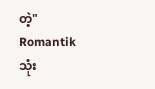တဲ့"
Romantikသုံး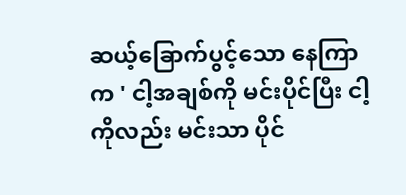ဆယ့်ခြောက်ပွင့်သော နေကြာက ' ငါ့အချစ်ကို မင်းပိုင်ပြီး ငါ့ကိုလည်း မင်းသာ ပိုင်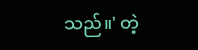သည်။' တဲ့